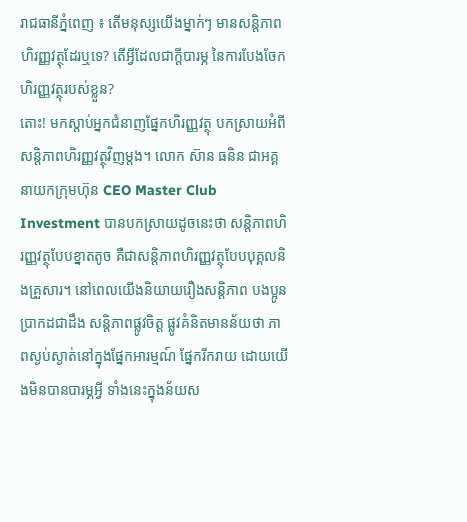រាជធានីភ្នំពេញ ៖ តើមនុស្សយើងម្នាក់ៗ មានសន្តិភាពហិរញ្ញវត្ថុដែរឬទេ? តើអ្វីដែលជាក្តីបារម្ភ នៃការបែងចែកហិរញ្ញវត្ថុរបស់ខ្លួន?
តោះ! មកស្តាប់អ្នកជំនាញផ្នែកហិរញ្ញវត្ថុ បកស្រាយអំពី សន្តិភាពហិរញ្ញវត្ថុវិញម្តង។ លោក ស៊ាន ធនិន ជាអគ្គនាយកក្រុមហ៊ុន CEO Master Club Investment បានបកស្រាយដូចនេះថា សន្តិភាពហិរញ្ញវត្ថុបែបខ្នាតតូច គឺជាសន្តិភាពហិរញ្ញវត្ថុបែបបុគ្គលនិងគ្រួសារ។ នៅពេលយើងនិយាយរឿងសន្តិភាព បងប្អូនប្រាកដជាដឹង សន្តិភាពផ្លូវចិត្ត ផ្លូវគំនិតមានន័យថា ភាពស្ងប់ស្ងាត់នៅក្នុងផ្នែកអារម្មណ៍ ផ្នែករីករាយ ដោយយើងមិនបានបារម្ភអ្វី ទាំងនេះក្នុងន័យស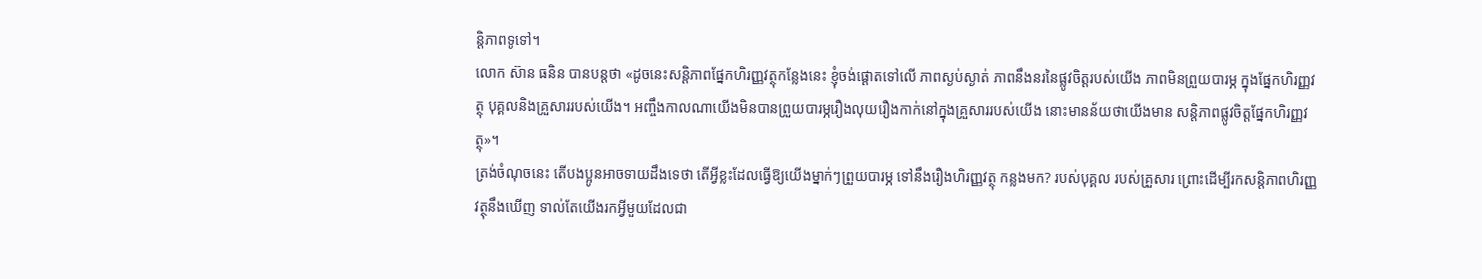ន្តិភាពទូទៅ។
លោក ស៊ាន ធនិន បានបន្តថា «ដូចនេះសន្តិភាពផ្នែកហិរញ្ញវត្ថុកន្លែងនេះ ខ្ញុំចង់ផ្តោតទៅលើ ភាពស្ងប់ស្ងាត់ ភាពនឹងនរនៃផ្លូវចិត្តរបស់យើង ភាពមិនព្រួយបារម្ភ ក្នុងផ្នែកហិរញ្ញវត្ថុ បុគ្គលនិងគ្រួសាររបស់យើង។ អញ្ចឹងកាលណាយើងមិនបានព្រួយបារម្ភរឿងលុយរឿងកាក់នៅក្នុងគ្រួសាររបស់យើង នោះមានន័យថាយើងមាន សន្តិភាពផ្លូវចិត្តផ្នែកហិរញ្ញវត្ថុ»។
ត្រង់ចំណុចនេះ តើបងប្អូនអាចទាយដឹងទេថា តើអ្វីខ្លះដែលធ្វើឱ្យយើងម្នាក់ៗព្រួយបារម្ភ ទៅនឹងរឿងហិរញ្ញវត្ថុ កន្លងមក? របស់បុគ្គល របស់គ្រួសារ ព្រោះដើម្បីរកសន្តិភាពហិរញ្ញវត្ថុនឹងឃើញ ទាល់តែយើងរកអ្វីមួយដែលជា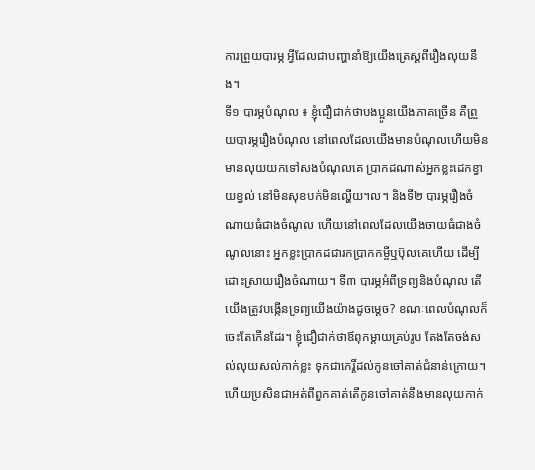ការព្រួយបារម្ភ អ្វីដែលជាបញ្ហានាំឱ្យយើងត្រេស្តពីរឿងលុយនឹង។
ទី១ បារម្ភបំណុល ៖ ខ្ញុំជឿជាក់ថាបងប្អូនយើងភាគច្រើន គឺព្រួយបារម្ភរឿងបំណុល នៅពេលដែលយើងមានបំណុលហើយមិនមានលុយយកទៅសងបំណុលគេ ប្រាកដណាស់អ្នកខ្លះដេកខ្វាយខ្វល់ នៅមិនសុខបក់មិនល្ហើយ។ល។ និងទី២ បារម្ភរឿងចំណាយធំជាងចំណូល ហើយនៅពេលដែលយើងចាយធំជាងចំណូលនោះ អ្នកខ្លះប្រាកដជារកប្រាកកម្ចីឬប៊ុលគេហើយ ដើម្បីដោះស្រាយរឿងចំណាយ។ ទី៣ បារម្ភអំពីទ្រព្យនិងបំណុល តើយើងត្រូវបង្កើនទ្រព្យយើងយ៉ាងដូចម្តេច? ខណៈពេលបំណុលក៏ចេះតែកើនដែរ។ ខ្ញុំជឿជាក់ថាឪពុកម្តាយគ្រប់រូប តែងតែចង់សល់លុយសល់កាក់ខ្លះ ទុកជាកេរ្តិ៍ដល់កូនចៅគាត់ជំនាន់ក្រោយ។ ហើយប្រសិនជាអត់ពីពួកគាត់តើកូនចៅគាត់នឹងមានលុយកាក់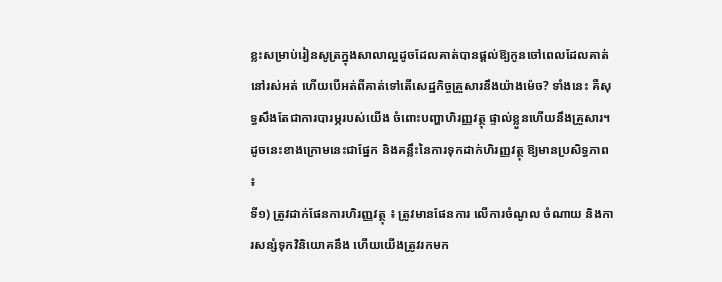ខ្លះសម្រាប់រៀនសូត្រក្នុងសាលាល្អដូចដែលគាត់បានផ្តល់ឱ្យកូនចៅពេលដែលគាត់នៅរស់អត់ ហើយបើអត់ពីគាត់ទៅតើសេដ្ឋកិច្ចគ្រួសារនឹងយ៉ាងម៉េច? ទាំងនេះ គឺសុទ្ធសឹងតែជាការបារម្ភរបស់យើង ចំពោះបញ្ហាហិរញ្ញវត្ថុ ផ្ទាល់ខ្លួនហើយនឹងគ្រួសារ។
ដូចនេះខាងក្រោមនេះជាផ្នែក និងគន្លឹះនៃការទុកដាក់ហិរញ្ញវត្ថុ ឱ្យមានប្រសិទ្ធភាព ៖
ទី១) ត្រូវដាក់ផែនការហិរញ្ញវត្ថុ ៖ ត្រូវមានផែនការ លើការចំណូល ចំណាយ និងការសន្សំទុកវិនិយោគនឹង ហើយយើងត្រូវរកមក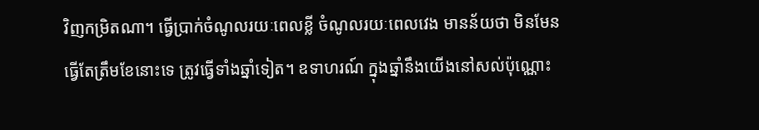វិញកម្រិតណា។ ធ្វើប្រាក់ចំណូលរយៈពេលខ្លី ចំណូលរយៈពេលវេង មានន័យថា មិនមែនធ្វើតែត្រឹមខែនោះទេ ត្រូវធ្វើទាំងឆ្នាំទៀត។ ឧទាហរណ៍ ក្នុងឆ្នាំនឹងយើងនៅសល់ប៉ុណ្ណោះ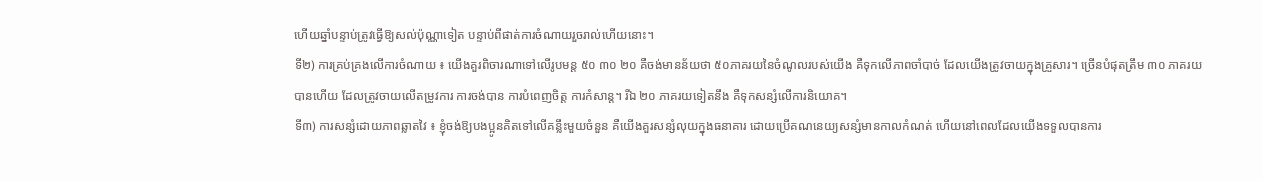ហើយឆ្នាំបន្ទាប់ត្រូវធ្វើឱ្យសល់ប៉ុណ្ណាទៀត បន្ទាប់ពីផាត់ការចំណាយរួចរាល់ហើយនោះ។
ទី២) ការគ្រប់គ្រងលើការចំណាយ ៖ យើងគួរពិចារណាទៅលើរូបមន្ត ៥០ ៣០ ២០ គឺចង់មានន័យថា ៥០ភាគរយនៃចំណូលរបស់យើង គឺទុកលើភាពចាំបាច់ ដែលយើងត្រូវចាយក្នុងគ្រួសារ។ ច្រើនបំផុតត្រឹម ៣០ ភាគរយ បានហើយ ដែលត្រូវចាយលើតម្រូវការ ការចង់បាន ការបំពេញចិត្ត ការកំសាន្ត។ រីឯ ២០ ភាគរយទៀតនឹង គឺទុកសន្សំលើការនិយោគ។
ទី៣) ការសន្សំដោយភាពឆ្លាតវៃ ៖ ខ្ញុំចង់ឱ្យបងប្អូនគិតទៅលើគន្លឹះមួយចំនួន គឺយើងគួរសន្សំលុយក្នុងធនាគារ ដោយប្រើគណនេយ្យសន្សំមានកាលកំណត់ ហើយនៅពេលដែលយើងទទួលបានការ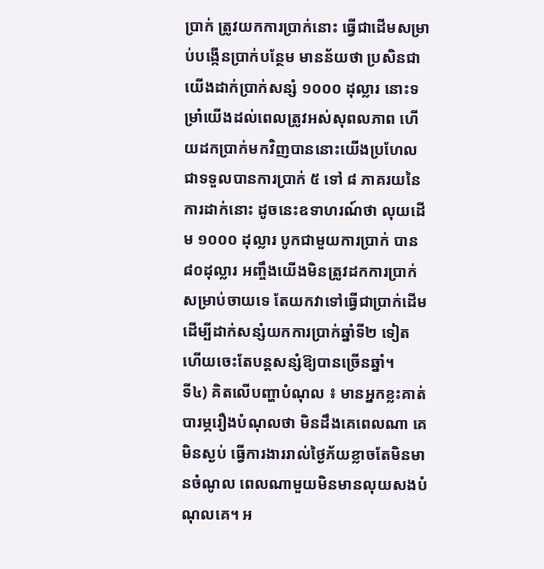ប្រាក់ ត្រូវយកការប្រាក់នោះ ធ្វើជាដើមសម្រាប់បង្កើនប្រាក់បន្ថែម មានន័យថា ប្រសិនជាយើងដាក់ប្រាក់សន្សំ ១០០០ ដុល្លារ នោះទម្រាំយើងដល់ពេលត្រូវអស់សុពលភាព ហើយដកប្រាក់មកវិញបាននោះយើងប្រហែលជាទទួលបានការប្រាក់ ៥ ទៅ ៨ ភាគរយនៃការដាក់នោះ ដូចនេះឧទាហរណ៍ថា លុយដើម ១០០០ ដុល្លារ បូកជាមួយការប្រាក់ បាន៨០ដុល្លារ អញ្ចឹងយើងមិនត្រូវដកការប្រាក់សម្រាប់ចាយទេ តែយកវាទៅធ្វើជាប្រាក់ដើម ដើម្បីដាក់សន្សំយកការប្រាក់ឆ្នាំទី២ ទៀត ហើយចេះតែបន្តសន្សំឱ្យបានច្រើនឆ្នាំ។
ទី៤) គិតលើបញ្ហាបំណុល ៖ មានអ្នកខ្លះគាត់បារម្ភរឿងបំណុលថា មិនដឹងគេពេលណា គេមិនស្ងប់ ធ្វើការងាររាល់ថ្ងៃភ័យខ្លាចតែមិនមានចំណូល ពេលណាមួយមិនមានលុយសងបំណុលគេ។ អ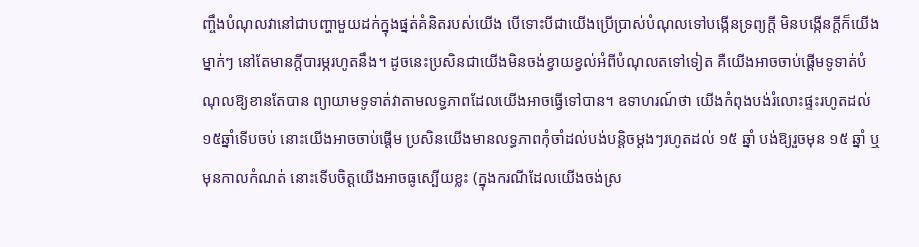ញ្ចឹងបំណុលវានៅជាបញ្ហាមួយដក់ក្នុងផ្នត់គំនិតរបស់យើង បើទោះបីជាយើងប្រើប្រាស់បំណុលទៅបង្កើនទ្រព្យក្តី មិនបង្កើនក្តីក៏យើងម្នាក់ៗ នៅតែមានក្តីបារម្ភរហូតនឹង។ ដូចនេះប្រសិនជាយើងមិនចង់ខ្វាយខ្វល់អំពីបំណុលតទៅទៀត គឺយើងអាចចាប់ផ្តើមទូទាត់បំណុលឱ្យខានតែបាន ព្យាយាមទូទាត់វាតាមលទ្ធភាពដែលយើងអាចធ្វើទៅបាន។ ឧទាហរណ៍ថា យើងកំពុងបង់រំលោះផ្ទះរហូតដល់ ១៥ឆ្នាំទើបចប់ នោះយើងអាចចាប់ផ្តើម ប្រសិនយើងមានលទ្ធភាពកុំចាំដល់បង់បន្តិចម្តងៗរហូតដល់ ១៥ ឆ្នាំ បង់ឱ្យរួចមុន ១៥ ឆ្នាំ ឬមុនកាលកំណត់ នោះទើបចិត្តយើងអាចធូស្បើយខ្លះ (ក្នុងករណីដែលយើងចង់ស្រ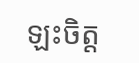ឡះចិត្ត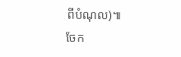ពីបំណុល)៕
ចែក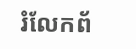រំលែកព័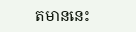តមាននេះ